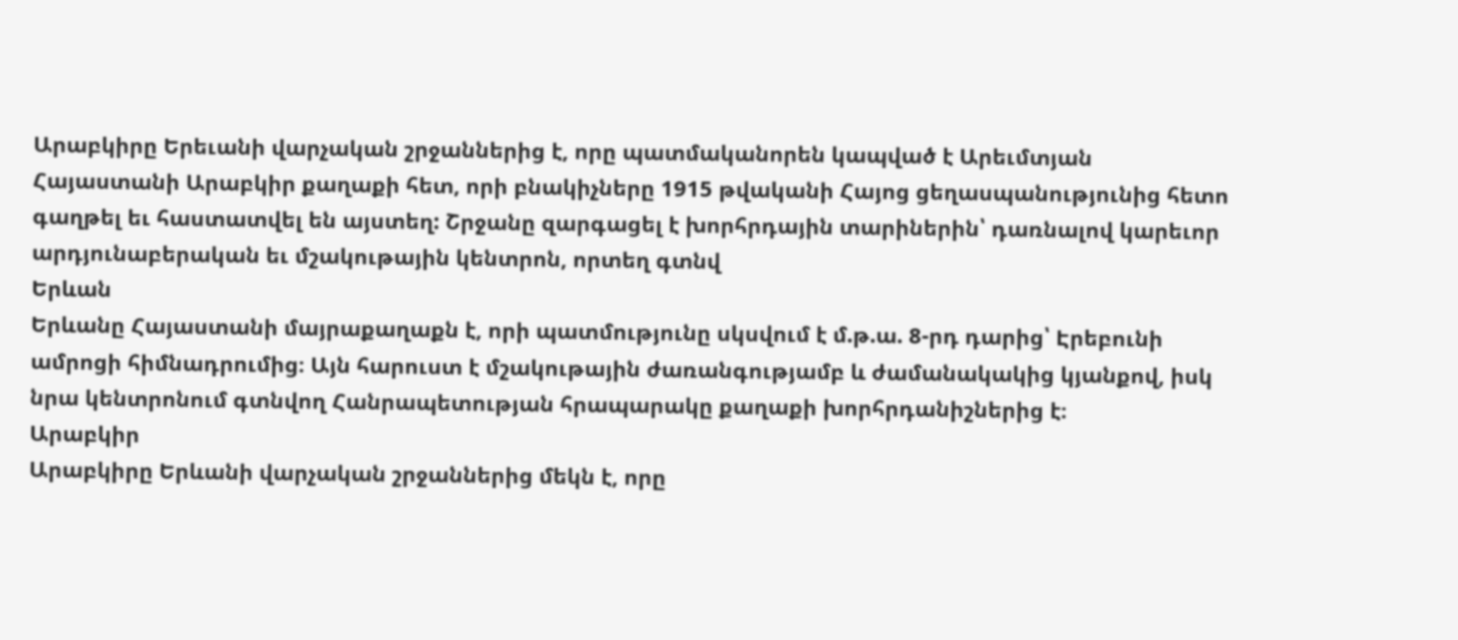Արաբկիրը Երեւանի վարչական շրջաններից է, որը պատմականորեն կապված է Արեւմտյան Հայաստանի Արաբկիր քաղաքի հետ, որի բնակիչները 1915 թվականի Հայոց ցեղասպանությունից հետո գաղթել եւ հաստատվել են այստեղ: Շրջանը զարգացել է խորհրդային տարիներին՝ դառնալով կարեւոր արդյունաբերական եւ մշակութային կենտրոն, որտեղ գտնվ
Երևան
Երևանը Հայաստանի մայրաքաղաքն է, որի պատմությունը սկսվում է մ.թ.ա. 8-րդ դարից՝ Էրեբունի ամրոցի հիմնադրումից։ Այն հարուստ է մշակութային ժառանգությամբ և ժամանակակից կյանքով, իսկ նրա կենտրոնում գտնվող Հանրապետության հրապարակը քաղաքի խորհրդանիշներից է։
Արաբկիր
Արաբկիրը Երևանի վարչական շրջաններից մեկն է, որը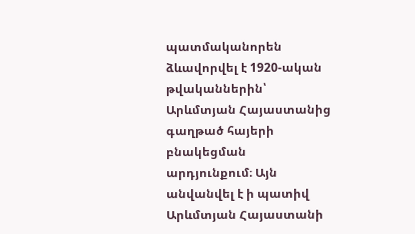պատմականորեն ձևավորվել է 1920-ական թվականներին՝ Արևմտյան Հայաստանից գաղթած հայերի բնակեցման արդյունքում։ Այն անվանվել է ի պատիվ Արևմտյան Հայաստանի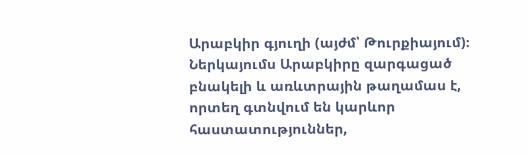Արաբկիր գյուղի (այժմ՝ Թուրքիայում)։ Ներկայումս Արաբկիրը զարգացած բնակելի և առևտրային թաղամաս է, որտեղ գտնվում են կարևոր հաստատություններ,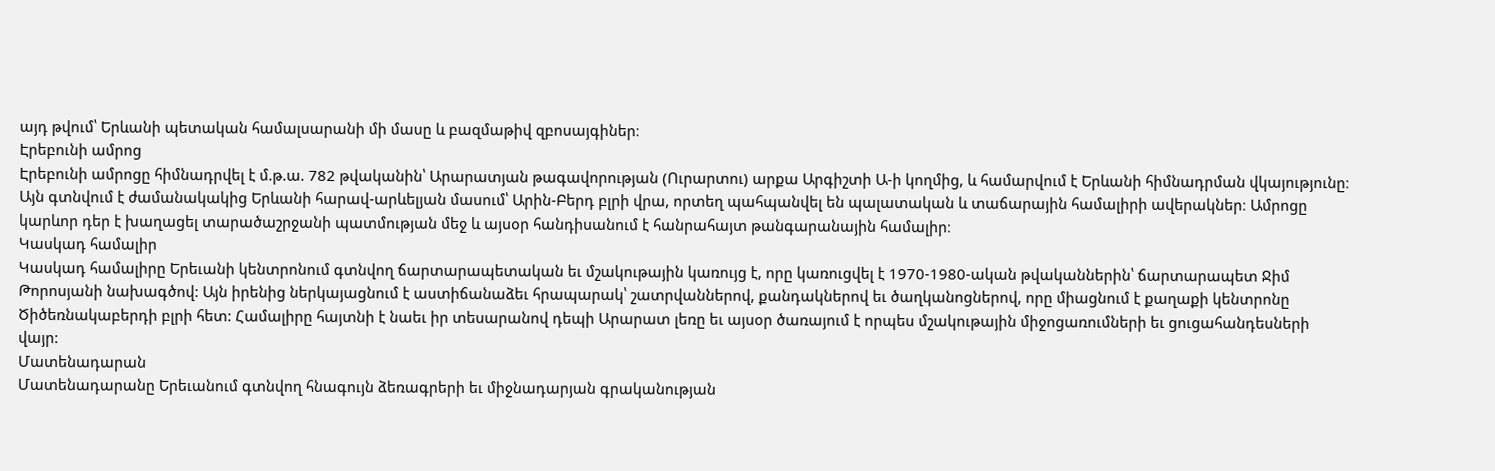այդ թվում՝ Երևանի պետական համալսարանի մի մասը և բազմաթիվ զբոսայգիներ։
Էրեբունի ամրոց
Էրեբունի ամրոցը հիմնադրվել է մ.թ.ա. 782 թվականին՝ Արարատյան թագավորության (Ուրարտու) արքա Արգիշտի Ա-ի կողմից, և համարվում է Երևանի հիմնադրման վկայությունը։ Այն գտնվում է ժամանակակից Երևանի հարավ-արևելյան մասում՝ Արին-Բերդ բլրի վրա, որտեղ պահպանվել են պալատական և տաճարային համալիրի ավերակներ։ Ամրոցը կարևոր դեր է խաղացել տարածաշրջանի պատմության մեջ և այսօր հանդիսանում է հանրահայտ թանգարանային համալիր։
Կասկադ համալիր
Կասկադ համալիրը Երեւանի կենտրոնում գտնվող ճարտարապետական եւ մշակութային կառույց է, որը կառուցվել է 1970-1980-ական թվականներին՝ ճարտարապետ Ջիմ Թորոսյանի նախագծով: Այն իրենից ներկայացնում է աստիճանաձեւ հրապարակ՝ շատրվաններով, քանդակներով եւ ծաղկանոցներով, որը միացնում է քաղաքի կենտրոնը Ծիծեռնակաբերդի բլրի հետ: Համալիրը հայտնի է նաեւ իր տեսարանով դեպի Արարատ լեռը եւ այսօր ծառայում է որպես մշակութային միջոցառումների եւ ցուցահանդեսների վայր:
Մատենադարան
Մատենադարանը Երեւանում գտնվող հնագույն ձեռագրերի եւ միջնադարյան գրականության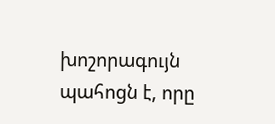խոշորագույն պահոցն է, որը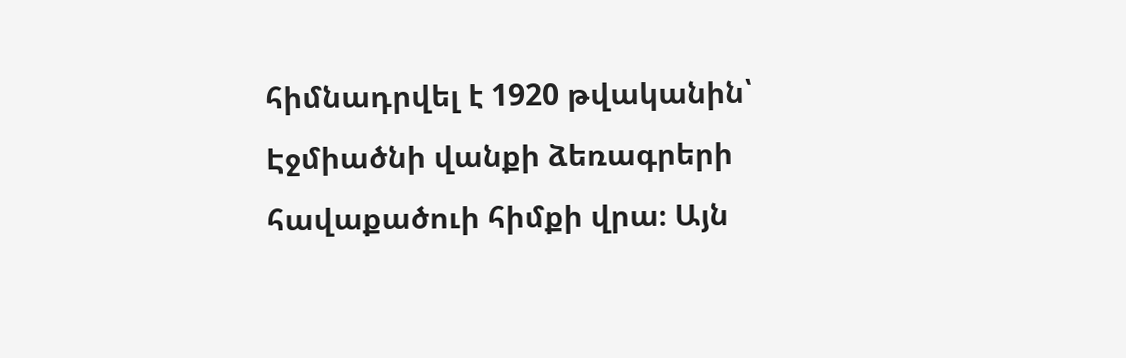հիմնադրվել է 1920 թվականին՝ Էջմիածնի վանքի ձեռագրերի հավաքածուի հիմքի վրա։ Այն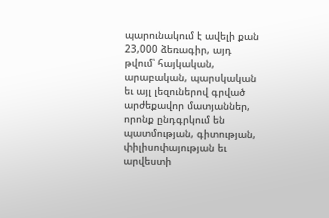պարունակում է ավելի քան 23,000 ձեռագիր, այդ թվում՝ հայկական, արաբական, պարսկական եւ այլ լեզուներով գրված արժեքավոր մատյաններ, որոնք ընդգրկում են պատմության, գիտության, փիլիսոփայության եւ արվեստի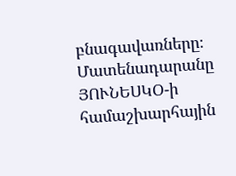բնագավառները։ Մատենադարանը ՅՈՒՆԵՍԿՕ-ի համաշխարհային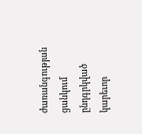ժառանգության ցանկում ընդգրկված կարեւոր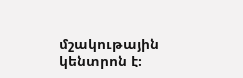մշակութային կենտրոն է։